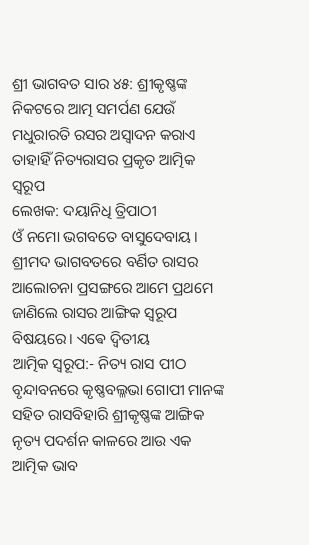ଶ୍ରୀ ଭାଗବତ ସାର ୪୫: ଶ୍ରୀକୃଷ୍ଣଙ୍କ ନିକଟରେ ଆତ୍ମ ସମର୍ପଣ ଯେଉଁ ମଧୁରାରତି ରସର ଅସ୍ୱାଦନ କରାଏ ତାହାହିଁ ନିତ୍ୟରାସର ପ୍ରକୃତ ଆତ୍ମିକ ସ୍ୱରୂପ
ଲେଖକ: ଦୟାନିଧି ତ୍ରିପାଠୀ
ଓଁ ନମୋ ଭଗବତେ ବାସୁଦେବାୟ। ଶ୍ରୀମଦ ଭାଗବତରେ ବର୍ଣିତ ରାସର ଆଲୋଚନା ପ୍ରସଙ୍ଗରେ ଆମେ ପ୍ରଥମେ ଜାଣିଲେ ରାସର ଆଙ୍ଗିକ ସ୍ୱରୂପ ବିଷୟରେ। ଏଵେ ଦ୍ଵିତୀୟ
ଆତ୍ମିକ ସ୍ୱରୂପ:- ନିତ୍ୟ ରାସ ପୀଠ ବୃନ୍ଦାବନରେ କୃଷ୍ଣବଲ୍ଳଭା ଗୋପୀ ମାନଙ୍କ ସହିତ ରାସବିହାରି ଶ୍ରୀକୃଷ୍ଣଙ୍କ ଆଙ୍ଗିକ ନୃତ୍ୟ ପଦର୍ଶନ କାଳରେ ଆଉ ଏକ ଆତ୍ମିକ ଭାବ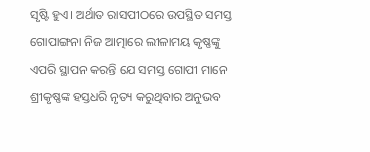ସୃଷ୍ଟି ହୁଏ। ଅର୍ଥାତ ରାସପୀଠରେ ଉପସ୍ଥିତ ସମସ୍ତ ଗୋପାଙ୍ଗନା ନିଜ ଆତ୍ମାରେ ଲୀଳାମୟ କୃଷ୍ଣଙ୍କୁ ଏପରି ସ୍ଥାପନ କରନ୍ତି ଯେ ସମସ୍ତ ଗୋପୀ ମାନେ ଶ୍ରୀକୃଷ୍ଣଙ୍କ ହସ୍ତଧରି ନୃତ୍ୟ କରୁଥିବାର ଅନୁଭବ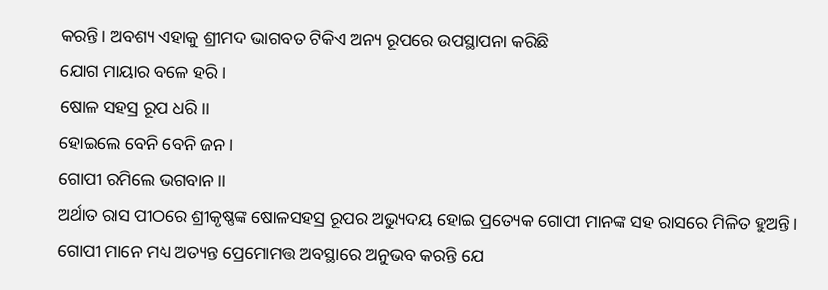କରନ୍ତି। ଅବଶ୍ୟ ଏହାକୁ ଶ୍ରୀମଦ ଭାଗବତ ଟିକିଏ ଅନ୍ୟ ରୂପରେ ଉପସ୍ଥାପନା କରିଛି
ଯୋଗ ମାୟାର ବଳେ ହରି।
ଷୋଳ ସହସ୍ର ରୂପ ଧରି।।
ହୋଇଲେ ବେନି ବେନି ଜନ।
ଗୋପୀ ରମିଲେ ଭଗବାନ।।
ଅର୍ଥାତ ରାସ ପୀଠରେ ଶ୍ରୀକୃଷ୍ଣଙ୍କ ଷୋଳସହସ୍ର ରୂପର ଅଭ୍ୟୁଦୟ ହୋଇ ପ୍ରତ୍ୟେକ ଗୋପୀ ମାନଙ୍କ ସହ ରାସରେ ମିଳିତ ହୁଅନ୍ତି। ଗୋପୀ ମାନେ ମଧ୍ୟ ଅତ୍ୟନ୍ତ ପ୍ରେମୋମତ୍ତ ଅବସ୍ଥାରେ ଅନୁଭବ କରନ୍ତି ଯେ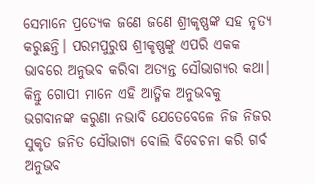ସେମାନେ ପ୍ରତ୍ୟେକ ଜଣେ ଜଣେ ଶ୍ରୀକୃଷ୍ଣଙ୍କ ସହ ନୃତ୍ୟ କରୁଛନ୍ତି। ପରମପୁରୁଷ ଶ୍ରୀକୃଷ୍ଣଙ୍କୁ ଏପରି ଏକକ ଭାବରେ ଅନୁଭବ କରିବା ଅତ୍ୟନ୍ତ ସୌଭାଗ୍ୟର କଥା। କିନ୍ତୁ ଗୋପୀ ମାନେ ଏହି ଆତ୍ମିକ ଅନୁଭବକୁ ଭଗବାନଙ୍କ କରୁଣା ନଭାବି ଯେତେବେଳେ ନିଜ ନିଜର ସୁକୃତ ଜନିତ ସୌଭାଗ୍ୟ ବୋଲି ବିବେଚନା କରି ଗର୍ବ ଅନୁଭବ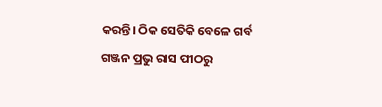କରନ୍ତି। ଠିକ ସେତିକି ବେଳେ ଗର୍ବ ଗଞ୍ଜନ ପ୍ରଭୁ ରାସ ପୀଠରୁ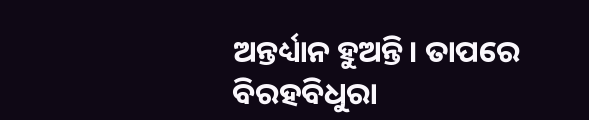ଅନ୍ତର୍ଧ୍ୟାନ ହୁଅନ୍ତି। ତାପରେ ବିରହବିଧୁରା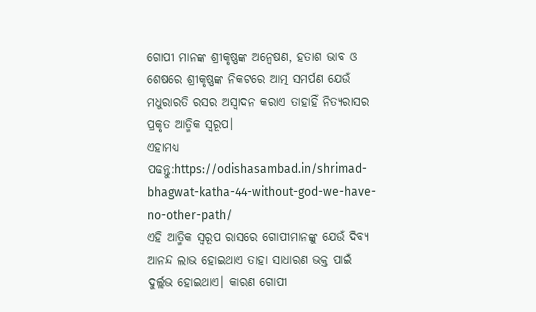ଗୋପୀ ମାନଙ୍କ ଶ୍ରୀକୃଷ୍ଣଙ୍କ ଅନ୍ୱେଷଣ, ହତାଶ ଭାବ ଓ ଶେଷରେ ଶ୍ରୀକୃଷ୍ଣଙ୍କ ନିକଟରେ ଆତ୍ମ ସମର୍ପଣ ଯେଉଁ ମଧୁରାରତି ରସର ଅସ୍ୱାଦନ କରାଏ ତାହାହିଁ ନିତ୍ୟରାସର ପ୍ରକୃତ ଆତ୍ମିକ ସ୍ୱରୂପ।
ଏହାମଧ୍ୟ ପଢନ୍ତୁ:https://odishasambad.in/shrimad-bhagwat-katha-44-without-god-we-have-no-other-path/
ଏହି ଆତ୍ମିକ ସ୍ୱରୂପ ରାସରେ ଗୋପୀମାନଙ୍କୁ ଯେଉଁ ଦିବ୍ୟ ଆନନ୍ଦ ଲାଭ ହୋଇଥାଏ ତାହା ସାଧାରଣ ଭକ୍ତ ପାଇଁ ଦୁର୍ଲ୍ଲଭ ହୋଇଥାଏ। କାରଣ ଗୋପୀ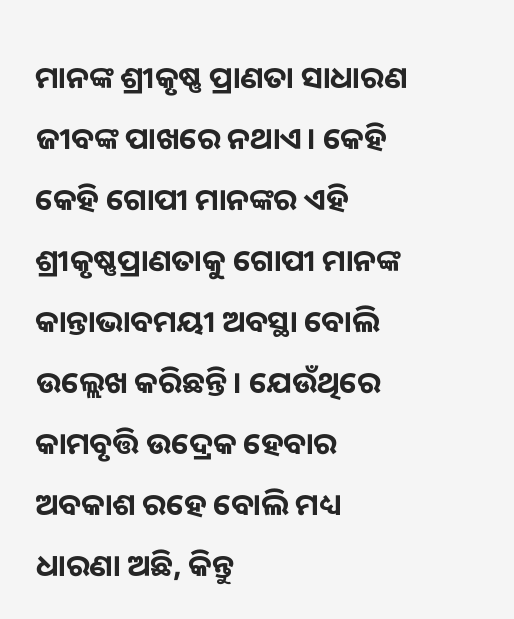ମାନଙ୍କ ଶ୍ରୀକୃଷ୍ଣ ପ୍ରାଣତା ସାଧାରଣ ଜୀବଙ୍କ ପାଖରେ ନଥାଏ। କେହି କେହି ଗୋପୀ ମାନଙ୍କର ଏହି ଶ୍ରୀକୃଷ୍ଣପ୍ରାଣତାକୁ ଗୋପୀ ମାନଙ୍କ କାନ୍ତାଭାବମୟୀ ଅବସ୍ଥା ବୋଲି ଉଲ୍ଲେଖ କରିଛନ୍ତି। ଯେଉଁଥିରେ କାମବୃତ୍ତି ଉଦ୍ରେକ ହେବାର ଅବକାଶ ରହେ ବୋଲି ମଧ୍ୟ ଧାରଣା ଅଛି, କିନ୍ତୁ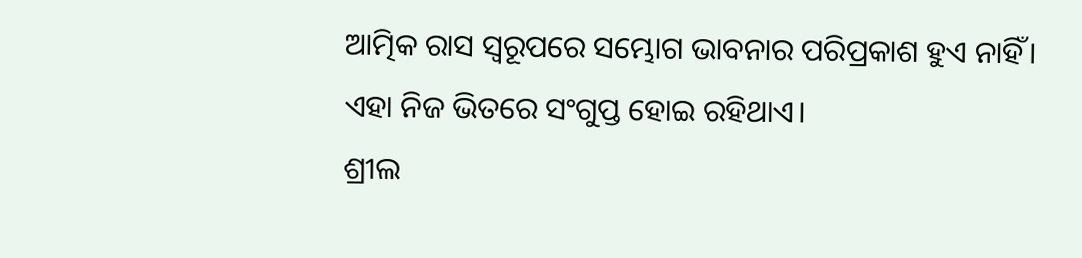ଆତ୍ମିକ ରାସ ସ୍ୱରୂପରେ ସମ୍ଭୋଗ ଭାବନାର ପରିପ୍ରକାଶ ହୁଏ ନାହିଁ। ଏହା ନିଜ ଭିତରେ ସଂଗୁପ୍ତ ହୋଇ ରହିଥାଏ।
ଶ୍ରୀଲ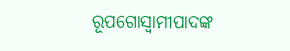ରୂପଗୋସ୍ୱାମୀପାଦଙ୍କ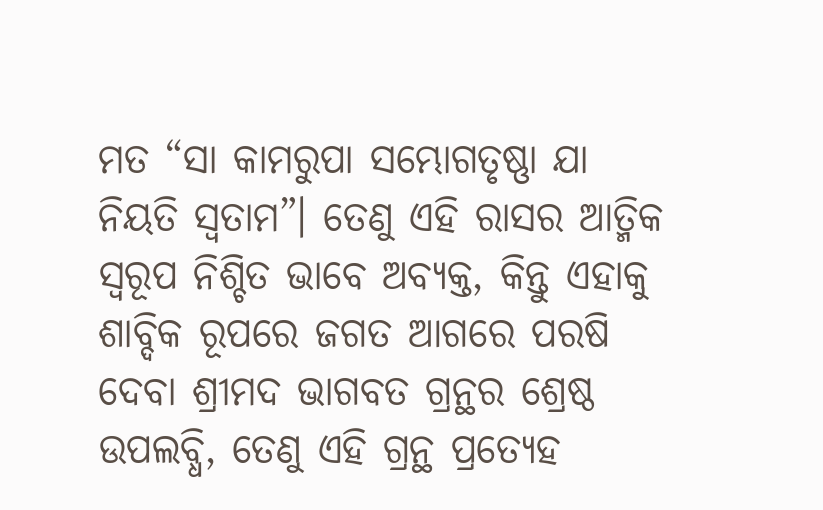ମତ “ସା କାମରୁପା ସମ୍ଭୋଗତୃଷ୍ଣା ଯା ନିୟତି ସ୍ୱତାମ”। ତେଣୁ ଏହି ରାସର ଆତ୍ମିକ ସ୍ୱରୂପ ନିଶ୍ଚିତ ଭାବେ ଅବ୍ୟକ୍ତ, କିନ୍ତୁ ଏହାକୁ ଶାବ୍ଦିକ ରୂପରେ ଜଗତ ଆଗରେ ପରଷି ଦେବା ଶ୍ରୀମଦ ଭାଗବତ ଗ୍ରନ୍ଥର ଶ୍ରେଷ୍ଠ ଉପଲବ୍ଧି, ତେଣୁ ଏହି ଗ୍ରନ୍ଥ ପ୍ରତ୍ୟେହ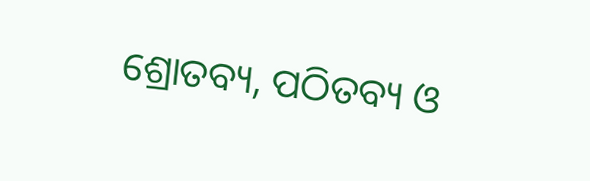ଶ୍ରୋତବ୍ୟ, ପଠିତବ୍ୟ ଓ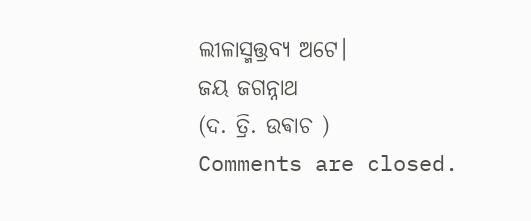ଲୀଳାସ୍ମତ୍ତ୍ରବ୍ୟ ଅଟେ।
ଜୟ ଜଗନ୍ନାଥ
(ଦ. ତ୍ରି. ଉଵାଚ )
Comments are closed.